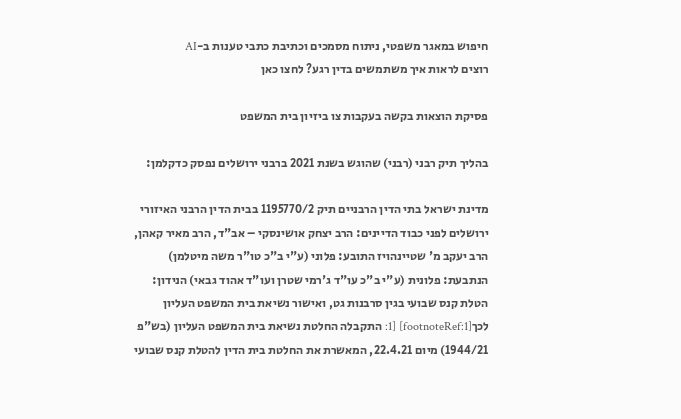חיפוש במאגר משפטי, ניתוח מסמכים וכתיבת כתבי טענות ב-AI
רוצים לראות איך משתמשים בדין רגע? לחצו כאן

פסיקת הוצאות בקשה בעקבות צו ביזיון בית המשפט

בהליך תיק רבני (רבני) שהוגש בשנת 2021 ברבני ירושלים נפסק כדקלמן:

מדינת ישראל בתי הדין הרבניים תיק 1195770/2 בבית הדין הרבני האיזורי ירושלים לפני כבוד הדיינים: הרב יצחק אושינסקי – אב"ד, הרב מאיר קאהן, הרב יעקב מ' שטיינהויז התובע: פלוני (ע"י ב"כ טו"ר משה מיטלמן) הנתבעת: פלונית (ע"י ב"כ עו"ד ג'רמי שטרן ועו"ד אהוד גבאי) הנידון: הטלת קנס שבועי בגין סרבנות גט, ואישור נשיאת בית המשפט העליון לכך[footnoteRef:1] [1: התקבלה החלטת נשיאת בית המשפט העליון (בש"פ 1944/21) מיום 22.4.21, המאשרת את החלטת בית הדין להטלת קנס שבועי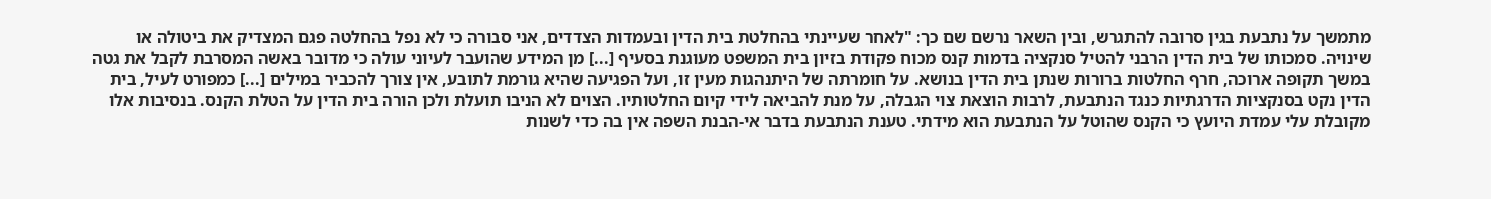מתמשך על נתבעת בגין סרובה להתגרש, ובין השאר נרשם שם כך: "לאחר שעיינתי בהחלטת בית הדין ובעמדות הצדדים, אני סבורה כי לא נפל בהחלטה פגם המצדיק את ביטולה או שינויה. סמכותו של בית הדין הרבני להטיל סנקציה בדמות קנס מכוח פקודת בזיון בית המשפט מעוגנת בסעיף [...] מן המידע שהועבר לעיוני עולה כי מדובר באשה המסרבת לקבל את גטה במשך תקופה ארוכה, חרף החלטות ברורות שנתן בית הדין בנושא. על חומרתה של היתנהגות מעין זו, ועל הפגיעה שהיא גורמת לתובע, אין צורך להכביר במילים [...] כמפורט לעיל, בית הדין נקט בסנקציות הדרגתיות כנגד הנתבעת, לרבות הוצאת צוי הגבלה, על מנת להביאה לידי קיום החלטותיו. הצוים לא הניבו תועלת ולכן הורה בית הדין על הטלת הקנס. בנסיבות אלו מקובלת עלי עמדת היועץ כי הקנס שהוטל על הנתבעת הוא מידתי. טענת הנתבעת בדבר אי-הבנת השפה אין בה כדי לשנות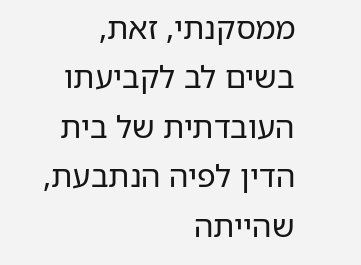ממסקנתי, זאת, בשים לב לקביעתו העובדתית של בית הדין לפיה הנתבעת, שהייתה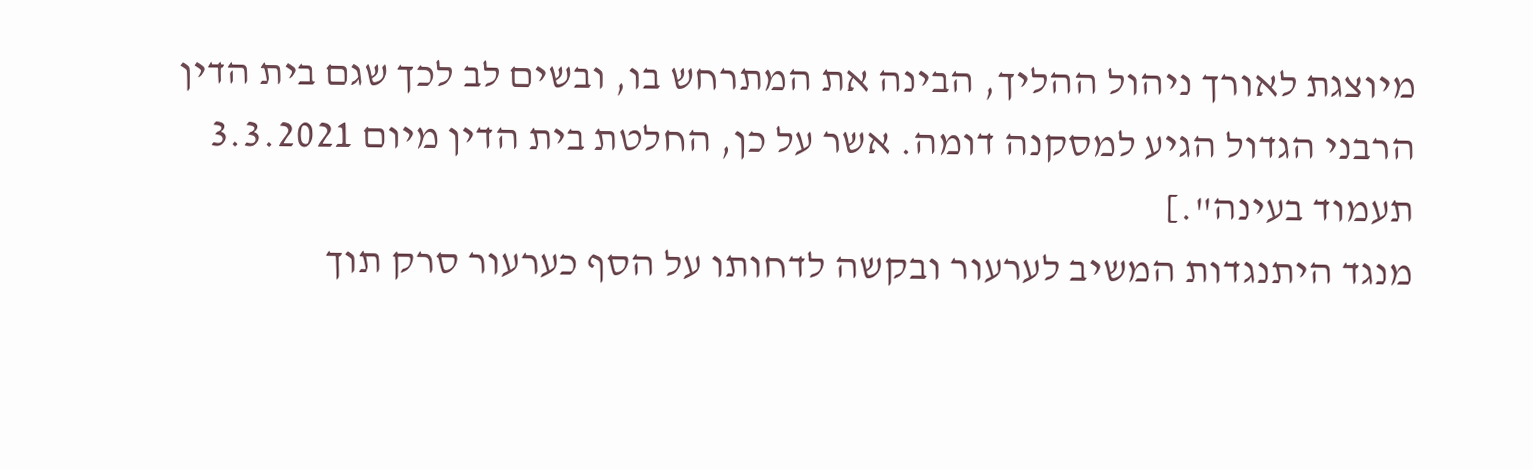מיוצגת לאורך ניהול ההליך, הבינה את המתרחש בו, ובשים לב לכך שגם בית הדין הרבני הגדול הגיע למסקנה דומה. אשר על כן, החלטת בית הדין מיום 3.3.2021 תעמוד בעינה".]
מנגד היתנגדות המשיב לערעור ובקשה לדחותו על הסף כערעור סרק תוך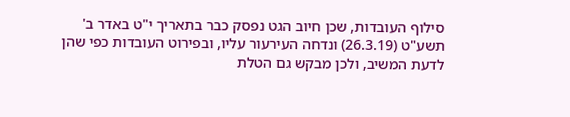סילוף העובדות, שכן חיוב הגט נפסק כבר בתאריך י"ט באדר ב' תשע"ט (26.3.19) ונדחה העירעור עליו, ובפירוט העובדות כפי שהן לדעת המשיב, ולכן מבקש גם הטלת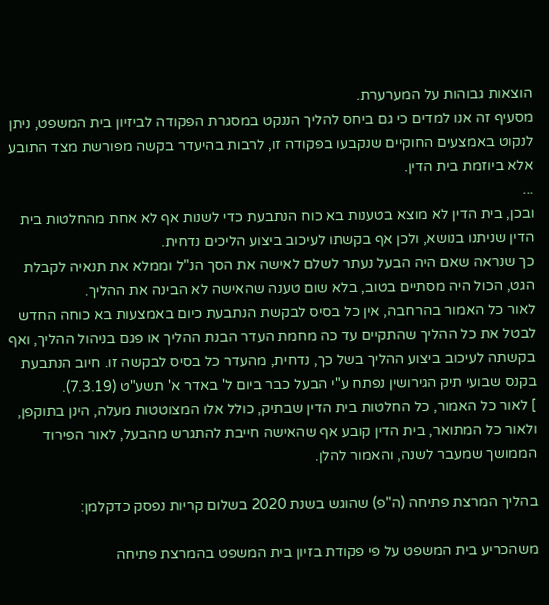הוצאות גבוהות על המערערת.
מסעיף זה אנו למדים כי גם ביחס להליך הננקט במסגרת הפקודה לביזיון בית המשפט, ניתן לנקוט באמצעים החוקיים שנקבעו בפקודה זו, לרבות בהיעדר בקשה מפורשת מצד התובע אלא ביוזמת בית הדין.
...
ובכן, בית הדין לא מוצא בטענות בא כוח הנתבעת כדי לשנות אף לא אחת מהחלטות בית הדין שניתנו בנושא, ולכן אף בקשתו לעיכוב ביצוע הליכים נדחית.
כך שנראה שאם היה הבעל נעתר לשלם לאישה את הסך הנ"ל וממלא את תנאיה לקבלת הגט, הכול היה מסתיים בטוב, בלא שום טענה שהאישה לא הבינה את ההליך.
לאור כל האמור בהרחבה, אין כל בסיס לבקשת הנתבעת כיום באמצעות בא כוחה החדש לבטל את כל ההליך שהתקיים עד כה מחמת העדר הבנת ההליך או פגם בניהול ההליך, ואף בקשתה לעיכוב ביצוע ההליך בשל כך, נדחית, מהעדר כל בסיס לבקשה זו. חיוב הנתבעת בקנס שבועי תיק הגירושין נפתח ע"י הבעל כבר ביום ל' באדר א' תשע"ט (7.3.19).
] לאור כל האמור, כל החלטות בית הדין שבתיק, כולל אלו המצוטטות מעלה, הינן בתוקפן, ולאור כל המתואר, בית הדין קובע אף שהאישה חייבת להתגרש מהבעל, לאור הפירוד הממושך שמעבר לשנה, והאמור להלן.

בהליך המרצת פתיחה (ה"פ) שהוגש בשנת 2020 בשלום קריות נפסק כדקלמן:

משהכריע בית המשפט על פי פקודת בזיון בית המשפט בהמרצת פתיחה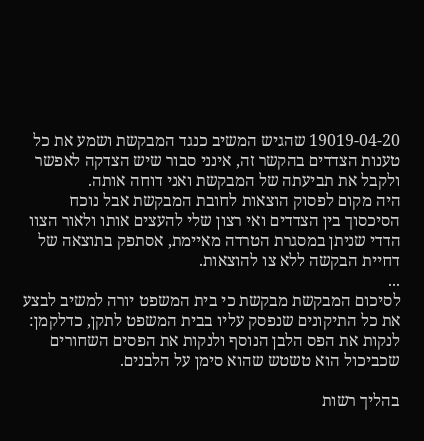19019-04-20 שהגיש המשיב כנגד המבקשת ושמע את כל טענות הצדדים בהקשר זה, אינני סבור שיש הצדקה לאפשר ולקבל את תביעתה של המבקשת ואני דוחה אותה.
היה מקום לפסוק הוצאות לחובת המבקשת אבל נוכח הסיכסוך בין הצדדים ואי רצון שלי להעצים אותו ולאור הצוו הדדי שניתן במסגרת הטרדה מאיימת, אסתפק בתוצאה של דחיית הבקשה ללא צו להוצאות.
...
לסיכום המבקשת מבקשת כי בית המשפט יורה למשיב לבצע את כל התיקונים שנפסק עליו בבית המשפט לתקן, כדלקמן: לנקות את הפס הלבן הנוסף ולנקות את הפסים השחורים שכביכול הוא טשטש שהוא סימן על הלבנים.

בהליך רשות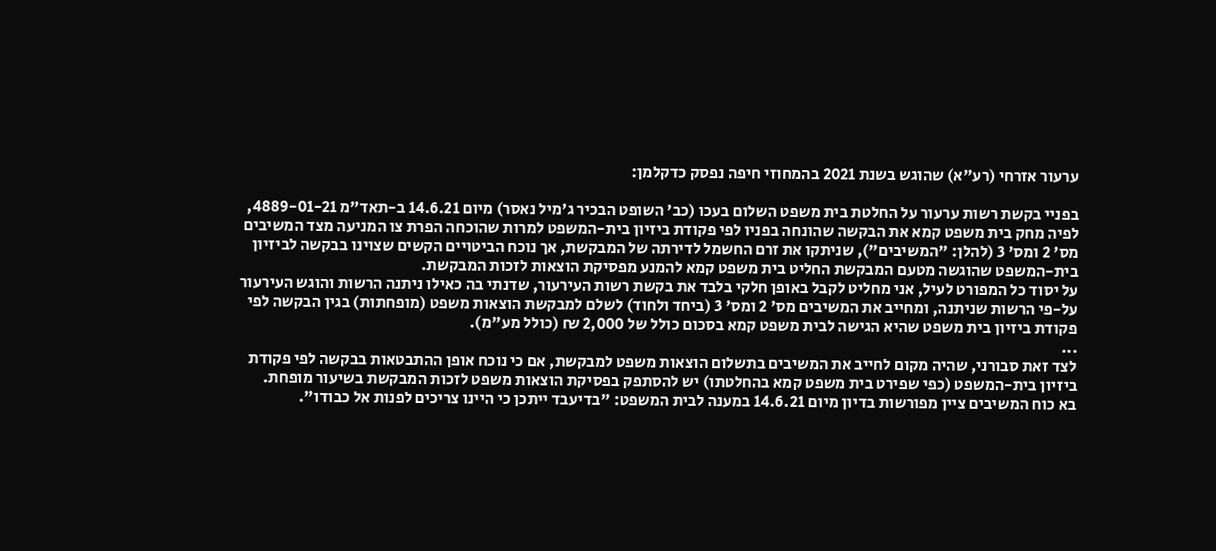ערעור אזרחי (רע"א) שהוגש בשנת 2021 בהמחוזי חיפה נפסק כדקלמן:

בפניי בקשת רשות ערעור על החלטת בית משפט השלום בעכו (כב' השופט הבכיר ג'מיל נאסר) מיום 14.6.21 ב-תאד"מ 4889-01-21, לפיה מחק בית משפט קמא את הבקשה שהונחה בפניו לפי פקודת ביזיון בית-המשפט למרות שהוכחה הפרת צו המניעה מצד המשיבים מס' 2 ומס' 3 (להלן: "המשיבים"), שניתקו את זרם החשמל לדירתה של המבקשת, אך נוכח הביטויים הקשים שצוינו בבקשה לביזיון בית-המשפט שהוגשה מטעם המבקשת החליט בית משפט קמא להמנע מפסיקת הוצאות לזכות המבקשת.
על יסוד כל המפורט לעיל, אני מחליט לקבל באופן חלקי בלבד את בקשת רשות העירעור, שדנתי בה כאילו ניתנה הרשות והוגש העירעור על-פי הרשות שניתנה, ומחייב את המשיבים מס' 2 ומס' 3 (ביחד ולחוד) לשלם למבקשת הוצאות משפט (מופחתות) בגין הבקשה לפי פקודת ביזיון בית משפט שהיא הגישה לבית משפט קמא בסכום כולל של 2,000 ₪ (כולל מע"מ).
...
לצד זאת סבורני, שהיה מקום לחייב את המשיבים בתשלום הוצאות משפט למבקשת, אם כי נוכח אופן ההתבטאות בבקשה לפי פקודת ביזיון בית-המשפט (כפי שפירט בית משפט קמא בהחלטתו) יש להסתפק בפסיקת הוצאות משפט לזכות המבקשת בשיעור מופחת.
בא כוח המשיבים ציין מפורשות בדיון מיום 14.6.21 במענה לבית המשפט: "בדיעבד ייתכן כי היינו צריכים לפנות אל כבודו".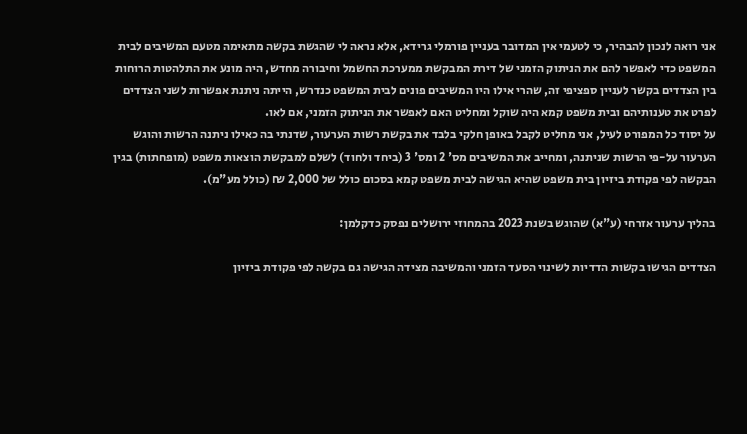אני רואה לנכון להבהיר, כי לטעמי אין המדובר בעניין פורמלי גרידא, אלא נראה לי שהגשת בקשה מתאימה מטעם המשיבים לבית המשפט כדי לאפשר להם את הניתוק הזמני של דירת המבקשת ממערכת החשמל וחיבורה מחדש, היה מונע את התלהטות הרוחות בין הצדדים בקשר לעניין ספציפי זה, שהרי אילו היו המשיבים פונים לבית המשפט כנדרש, הייתה ניתנת אפשרות לשני הצדדים לפרט את טענותיהם ובית משפט קמא היה שוקל ומחליט האם לאפשר את הניתוק הזמני, אם לאו.
על יסוד כל המפורט לעיל, אני מחליט לקבל באופן חלקי בלבד את בקשת רשות הערעור, שדנתי בה כאילו ניתנה הרשות והוגש הערעור על-פי הרשות שניתנה, ומחייב את המשיבים מס' 2 ומס' 3 (ביחד ולחוד) לשלם למבקשת הוצאות משפט (מופחתות) בגין הבקשה לפי פקודת ביזיון בית משפט שהיא הגישה לבית משפט קמא בסכום כולל של 2,000 ₪ (כולל מע"מ).

בהליך ערעור אזרחי (ע"א) שהוגש בשנת 2023 בהמחוזי ירושלים נפסק כדקלמן:

הצדדים הגישו בקשות הדדיות לשינוי הסעד הזמני והמשיבה מצידה הגישה גם בקשה לפי פקודת ביזיון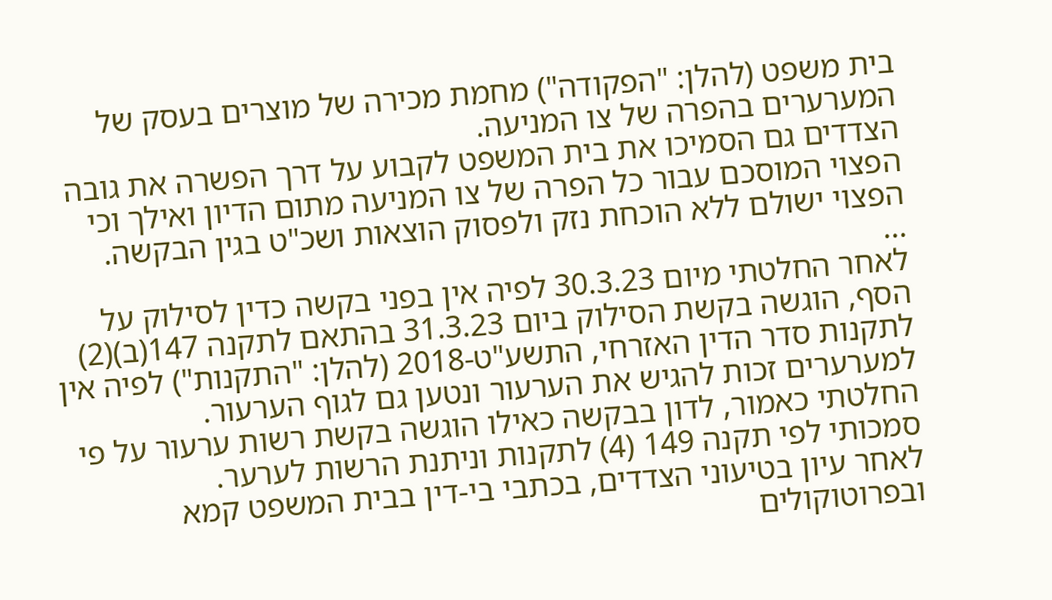בית משפט (להלן: "הפקודה") מחמת מכירה של מוצרים בעסק של המערערים בהפרה של צו המניעה.
הצדדים גם הסמיכו את בית המשפט לקבוע על דרך הפשרה את גובה הפצוי המוסכם עבור כל הפרה של צו המניעה מתום הדיון ואילך וכי הפצוי ישולם ללא הוכחת נזק ולפסוק הוצאות ושכ"ט בגין הבקשה.
...
לאחר החלטתי מיום 30.3.23 לפיה אין בפני בקשה כדין לסילוק על הסף, הוגשה בקשת הסילוק ביום 31.3.23 בהתאם לתקנה 147(ב)(2) לתקנות סדר הדין האזרחי, התשע"ט-2018 (להלן: "התקנות") לפיה אין למערערים זכות להגיש את הערעור ונטען גם לגוף הערעור.
החלטתי כאמור, לדון בבקשה כאילו הוגשה בקשת רשות ערעור על פי סמכותי לפי תקנה 149 (4) לתקנות וניתנת הרשות לערער.
לאחר עיון בטיעוני הצדדים, בכתבי בי-דין בבית המשפט קמא ובפרוטוקולים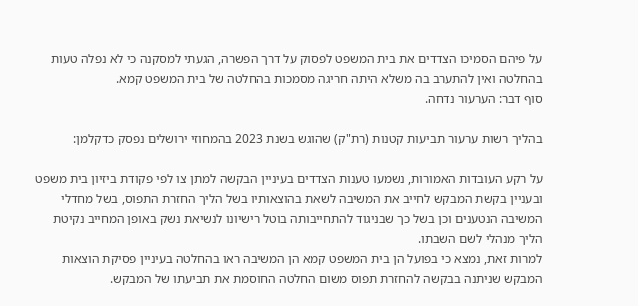על פיהם הסמיכו הצדדים את בית המשפט לפסוק על דרך הפשרה, הגעתי למסקנה כי לא נפלה טעות בהחלטה ואין להתערב בה משלא היתה חריגה מסמכות בהחלטה של בית המשפט קמא.
סוף דבר: הערעור נדחה.

בהליך רשות ערעור תביעות קטנות (רת"ק) שהוגש בשנת 2023 בהמחוזי ירושלים נפסק כדקלמן:

על רקע העובדות האמורות, נשמעו טענות הצדדים בעיניין הבקשה למתן צו לפי פקודת ביזיון בית משפט ובעניין בקשת המבקש לחייב את המשיבה לשאת בהוצאותיו בשל הליך החזרת התפוס, בשל מחדלי המשיבה הנטענים וכן בשל כך שבניגוד להתחייבותה בוטל רישיונו לנשיאת נשק באופן המחייב נקיטת הליך מנהלי לשם השבתו.
למרות זאת, נמצא כי בפועל הן בית המשפט קמא הן המשיבה ראו בהחלטה בעיניין פסיקת הוצאות המבקש שניתנה בבקשה להחזרת תפוס משום החלטה החוסמת את תביעתו של המבקש.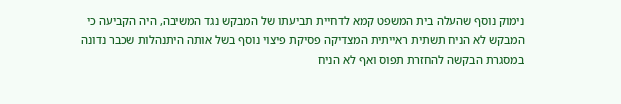נימוק נוסף שהעלה בית המשפט קמא לדחיית תביעתו של המבקש נגד המשיבה, היה הקביעה כי המבקש לא הניח תשתית ראייתית המצדיקה פסיקת פיצוי נוסף בשל אותה היתנהלות שכבר נדונה במסגרת הבקשה להחזרת תפוס ואף לא הניח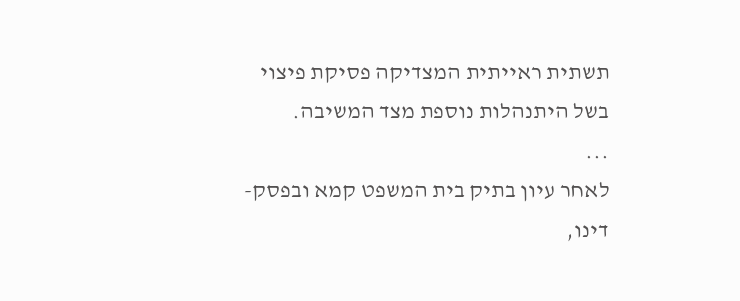תשתית ראייתית המצדיקה פסיקת פיצוי בשל היתנהלות נוספת מצד המשיבה.
...
לאחר עיון בתיק בית המשפט קמא ובפסק-דינו,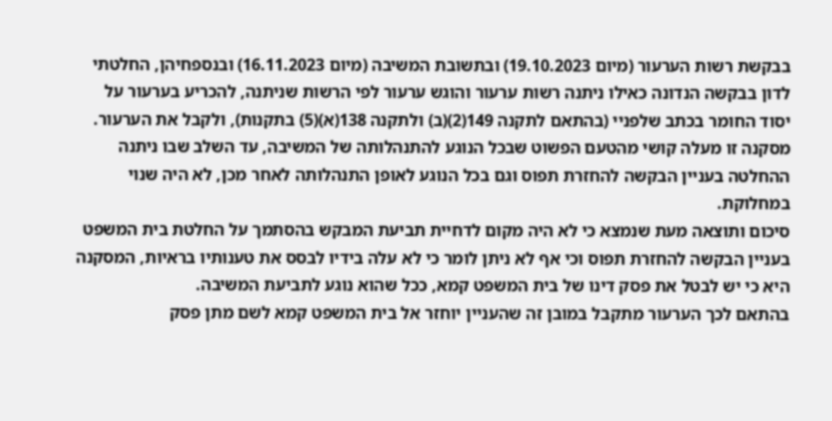בבקשת רשות הערעור (מיום 19.10.2023) ובתשובת המשיבה (מיום 16.11.2023) ובנספחיהן, החלטתי לדון בבקשה הנדונה כאילו ניתנה רשות ערעור והוגש ערעור לפי הרשות שניתנה, להכריע בערעור על יסוד החומר בכתב שלפניי (בהתאם לתקנה 149(2)(ב) ולתקנה 138(א)(5) בתקנות), ולקבל את הערעור.
מסקנה זו מעלה קושי מהטעם הפשוט שבכל הנוגע להתנהלותה של המשיבה, עד השלב שבו ניתנה ההחלטה בעניין הבקשה להחזרת תפוס וגם בכל הנוגע לאופן התנהלותה לאחר מכן, לא היה שנוי במחלוקת.
סיכום ותוצאה מעת שנמצא כי לא היה מקום לדחיית תביעת המבקש בהסתמך על החלטת בית המשפט בעניין הבקשה להחזרת תפוס וכי אף לא ניתן לומר כי לא עלה בידיו לבסס את טענותיו בראיות, המסקנה היא כי יש לבטל את פסק דינו של בית המשפט קמא, ככל שהוא נוגע לתביעת המשיבה.
בהתאם לכך הערעור מתקבל במובן זה שהעניין יוחזר אל בית המשפט קמא לשם מתן פסק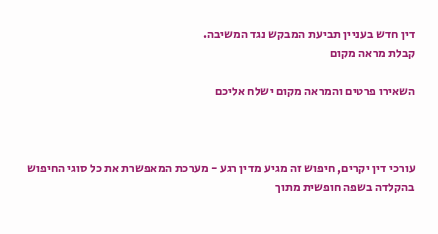דין חדש בעניין תביעת המבקש נגד המשיבה.
קבלת מראה מקום

השאירו פרטים והמראה מקום ישלח אליכם



עורכי דין יקרים, חיפוש זה מגיע מדין רגע - מערכת המאפשרת את כל סוגי החיפוש בהקלדה בשפה חופשית מתוך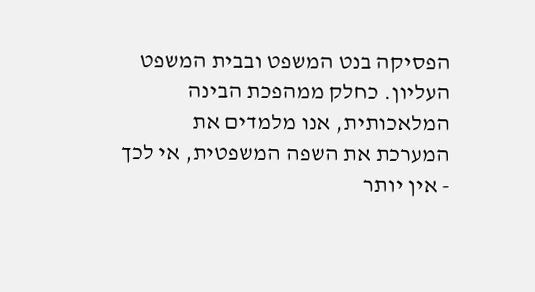הפסיקה בנט המשפט ובבית המשפט העליון. כחלק ממהפכת הבינה המלאכותית, אנו מלמדים את המערכת את השפה המשפטית, אי לכך - אין יותר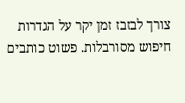צורך לבזבז זמן יקר על הגדרות חיפוש מסורבלות. פשוט כותבים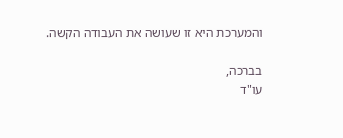והמערכת היא זו שעושה את העבודה הקשה.

בברכה,
עו"ד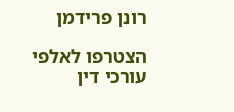רונן פרידמן

הצטרפו לאלפי עורכי דין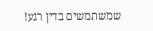שמשתמשים בדין רגע!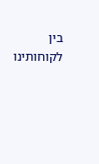בין לקוחותינו